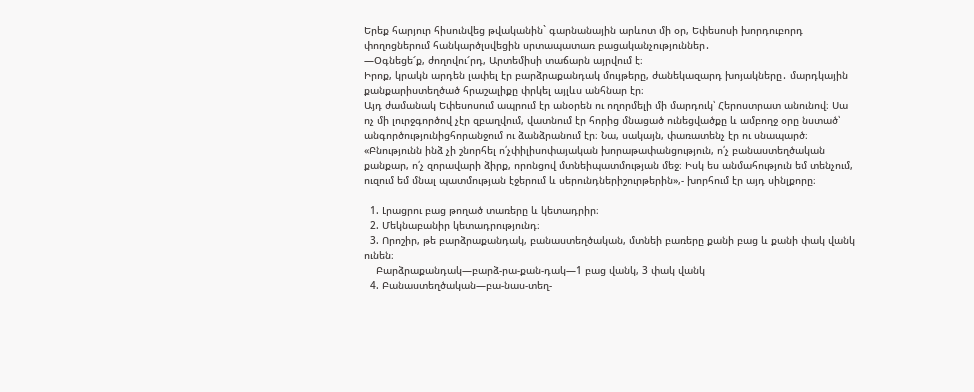Երեք հարյուր հիսունվեց թվականին` գարնանային արևոտ մի օր, Եփեսոսի խորդուբորդ փողոցներում հանկարծլսվեցին սրտապատառ բացականչություններ․
—Օգնեցե՜ք, ժողովու՜րդ, Արտեմիսի տաճարն այրվում է։
Իրոք, կրակն արդեն լափել էր բարձրաքանդակ մույթերը, ժանեկազարդ խոյակները․ մարդկային քանքարիստեղծած հրաշալիքը փրկել այլևս անհնար էր։
Այդ ժամանակ Եփեսոսում ապրում էր անօրեն ու ողորմելի մի մարդուկ՝ Հերոստրատ անունով։ Սա ոչ մի լուրջգործով չէր զբաղվում, վատնում էր հորից մնացած ունեցվածքը և ամբողջ օրը նստած՝ անգործությունիցհորանջում ու ձանձրանում էր։ Նա, սակայն, փառատենչ էր ու սնապարծ։ «Բնությունն ինձ չի շնորհել ո՛չփիլիսոփայական խորաթափանցություն, ո՛չ բանաստեղծական քանքար, ո՛չ զորավարի ձիրք, որոնցով մտնեիպատմության մեջ։ Իսկ ես անմահություն եմ տենչում, ուզում եմ մնալ պատմության էջերում և սերունդներիշուրթերին»,- խորհում էր այդ սինլքորը։

  1. Լրացրու բաց թողած տառերը և կետադրիր։
  2. Մեկնաբանիր կետադրությունդ։
  3. Որոշիր, թե բարձրաքանդակ, բանաստեղծական, մտնեի բառերը քանի բաց և քանի փակ վանկ ունեն։
    Բարձրաքանդակ—բարձ-րա-քան-դակ—1 բաց վանկ, 3 փակ վանկ
  4. Բանաստեղծական—բա-նաս-տեղ-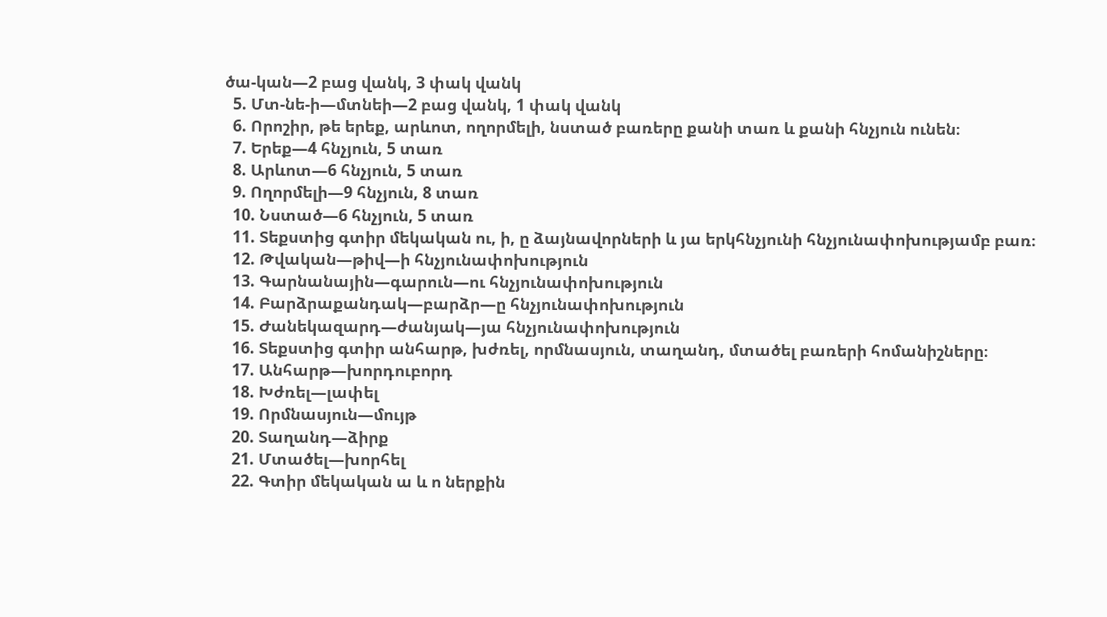ծա-կան—2 բաց վանկ, 3 փակ վանկ
  5. Մտ-նե-ի—մտնեի—2 բաց վանկ, 1 փակ վանկ
  6. Որոշիր, թե երեք, արևոտ, ողորմելի, նստած բառերը քանի տառ և քանի հնչյուն ունեն։
  7. Երեք—4 հնչյուն, 5 տառ
  8. Արևոտ—6 հնչյուն, 5 տառ
  9. Ողորմելի—9 հնչյուն, 8 տառ
  10. Նստած—6 հնչյուն, 5 տառ
  11. Տեքստից գտիր մեկական ու, ի, ը ձայնավորների և յա երկհնչյունի հնչյունափոխությամբ բառ։
  12. Թվական—թիվ—ի հնչյունափոխություն
  13. Գարնանային—գարուն—ու հնչյունափոխություն
  14. Բարձրաքանդակ—բարձր—ը հնչյունափոխություն
  15. Ժանեկազարդ—ժանյակ—յա հնչյունափոխություն
  16. Տեքստից գտիր անհարթ, խժռել, որմնասյուն, տաղանդ, մտածել բառերի հոմանիշները։
  17. Անհարթ—խորդուբորդ
  18. Խժռել—լափել
  19. Որմնասյուն—մույթ
  20. Տաղանդ—ձիրք
  21. Մտածել—խորհել
  22. Գտիր մեկական ա և ո ներքին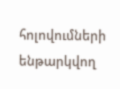հոլովումների ենթարկվող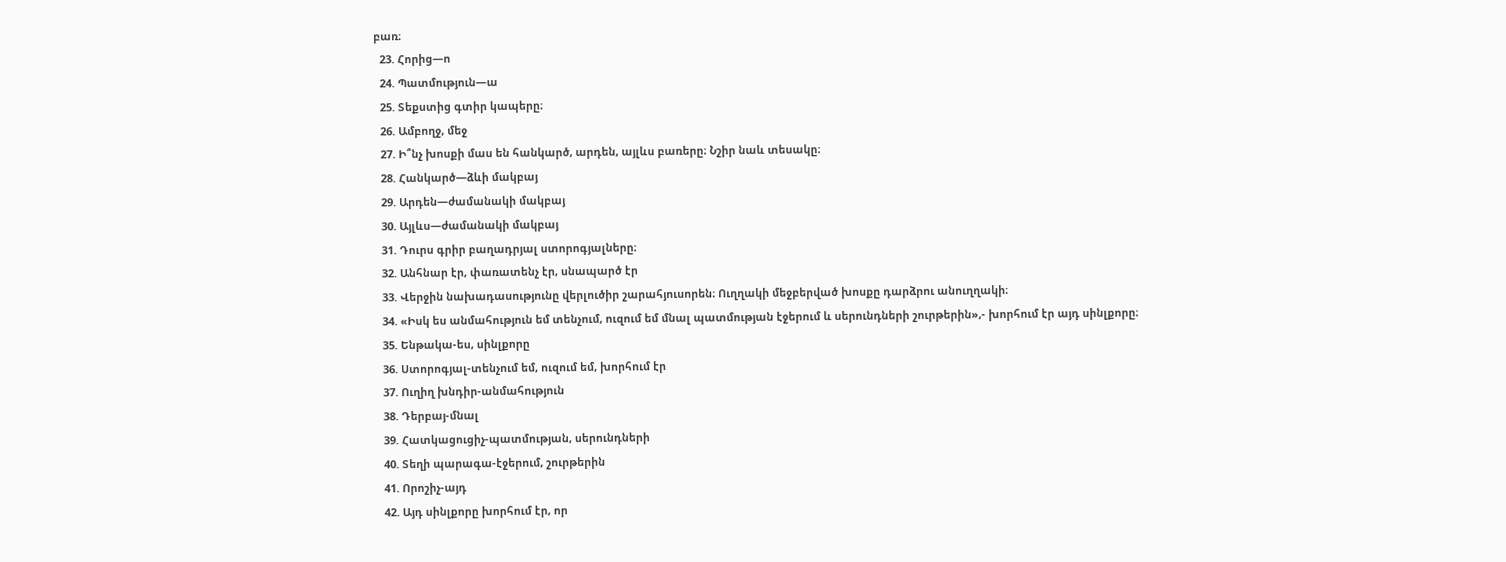բառ։
  23. Հորից—ո
  24. Պատմություն—ա
  25. Տեքստից գտիր կապերը։
  26. Ամբողջ, մեջ
  27. Ի՞նչ խոսքի մաս են հանկարծ, արդեն, այլևս բառերը։ Նշիր նաև տեսակը։
  28. Հանկարծ—ձևի մակբայ
  29. Արդեն—ժամանակի մակբայ
  30. Այլևս—ժամանակի մակբայ
  31. Դուրս գրիր բաղադրյալ ստորոգյալները։
  32. Անհնար էր, փառատենչ էր, սնապարծ էր
  33. Վերջին նախադասությունը վերլուծիր շարահյուսորեն։ Ուղղակի մեջբերված խոսքը դարձրու անուղղակի։
  34. «Իսկ ես անմահություն եմ տենչում, ուզում եմ մնալ պատմության էջերում և սերունդների շուրթերին»,- խորհում էր այդ սինլքորը։
  35. Ենթակա-ես, սինլքորը
  36. Ստորոգյալ-տենչում եմ, ուզում եմ, խորհում էր
  37. Ուղիղ խնդիր-անմահություն
  38. Դերբայ-մնալ
  39. Հատկացուցիչ-պատմության, սերունդների
  40. Տեղի պարագա-էջերում, շուրթերին
  41. Որոշիչ-այդ
  42. Այդ սինլքորը խորհում էր, որ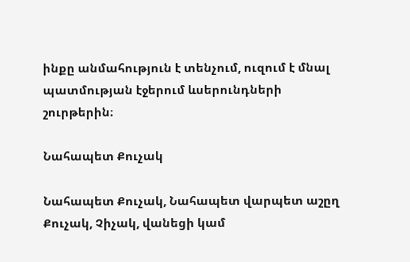ինքը անմահություն է տենչում, ուզում է մնալ պատմության էջերում ևսերունդների շուրթերին։

Նահապետ Քուչակ

Նահապետ Քուչակ, Նահապետ վարպետ աշըղ Քուչակ, Չիչակ, վանեցի կամ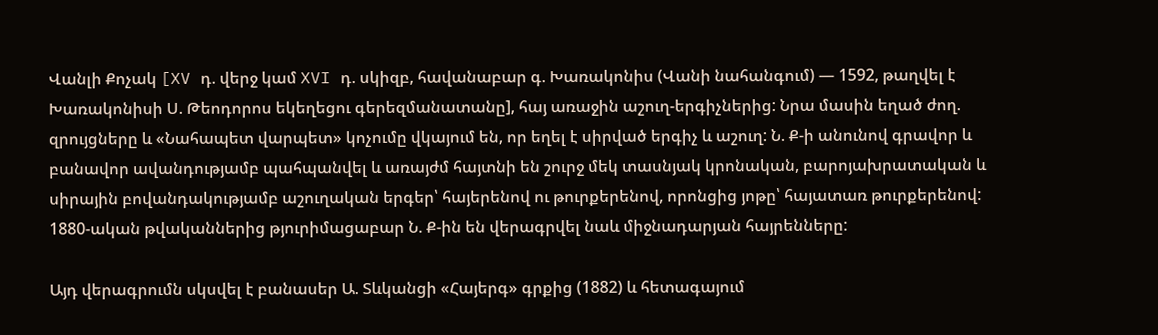Վանլի Քոչակ [XV դ. վերջ կամ XVI դ. սկիզբ, հավանաբար գ. Խառակոնիս (Վանի նահանգում) — 1592, թաղվել է Խառակոնիսի Ս. Թեոդորոս եկեղեցու գերեզմանատանը], հայ առաջին աշուղ-երգիչներից: Նրա մասին եղած ժող. զրույցները և «Նահապետ վարպետ» կոչումը վկայում են, որ եղել է սիրված երգիչ և աշուղ: Ն. Ք-ի անունով գրավոր և բանավոր ավանդությամբ պահպանվել և առայժմ հայտնի են շուրջ մեկ տասնյակ կրոնական, բարոյախրատական և սիրային բովանդակությամբ աշուղական երգեր՝ հայերենով ու թուրքերենով, որոնցից յոթը՝ հայատառ թուրքերենով: 1880-ական թվականներից թյուրիմացաբար Ն. Ք-ին են վերագրվել նաև միջնադարյան հայրենները:

Այդ վերագրումն սկսվել է բանասեր Ա. Տևկանցի «Հայերգ» գրքից (1882) և հետագայում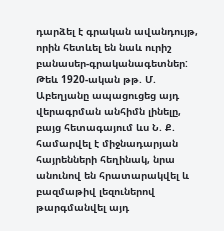դարձել է գրական ավանդույթ, որին հետևել են նաև ուրիշ բանասեր-գրականագետներ: Թեև 1920-ական թթ. Մ. Աբեղյանը ապացուցեց այդ վերագրման անհիմն լինելը, բայց հետագայում ևս Ն. Ք. համարվել է միջնադարյան հայրենների հեղինակ, նրա անունով են հրատարակվել և բազմաթիվ լեզուներով թարգմանվել այդ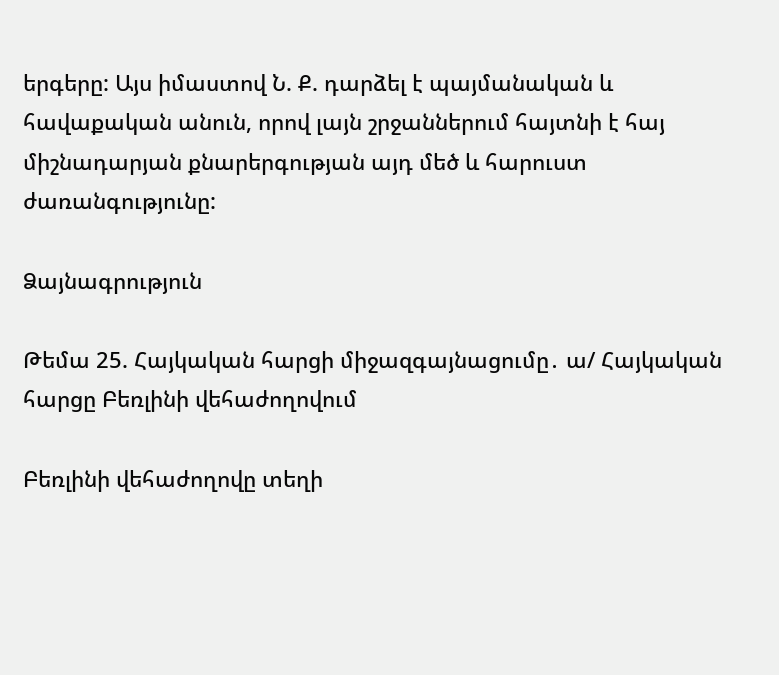երգերը: Այս իմաստով Ն. Ք. դարձել է պայմանական և հավաքական անուն, որով լայն շրջաններում հայտնի է հայ միշնադարյան քնարերգության այդ մեծ և հարուստ ժառանգությունը:

Ձայնագրություն

Թեմա 25. Հայկական հարցի միջազգայնացումը․ ա/ Հայկական հարցը Բեռլինի վեհաժողովում

Բեռլինի վեհաժողովը տեղի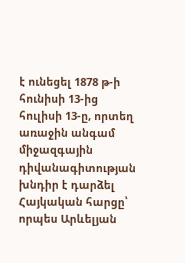է ունեցել 1878 թ-ի հունիսի 13-ից հուլիսի 13-ը, որտեղ առաջին անգամ միջազգային դիվանագիտության խնդիր է դարձել Հայկական հարցը՝ որպես Արևելյան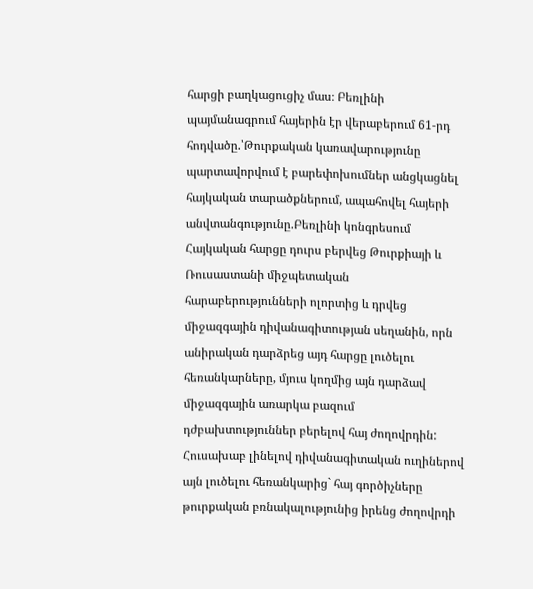հարցի բաղկացուցիչ մաս։ Բեռլինի պայմանագրում հայերին էր վերաբերում 61-րդ հոդվածը.՝Թուրքական կառավարությունը պարտավորվում է բարեփոխումներ անցկացնել հայկական տարածքներում, ապահովել հայերի անվտանգությունը.Բեռլինի կոնգրեսում Հայկական հարցը դուրս բերվեց Թուրքիայի և Ռուսաստանի միջպետական հարաբերությունների ոլորտից և դրվեց միջազգային դիվանագիտության սեղանին, որն անիրական դարձրեց այդ հարցը լուծելու հեռանկարները, մյուս կողմից այն դարձավ միջազգային առարկա բազում դժբախտություններ բերելով հայ ժողովրդին: Հուսախաբ լինելով դիվանագիտական ուղիներով այն լուծելու հեռանկարից` հայ գործիչները թուրքական բռնակալությունից իրենց ժողովրդի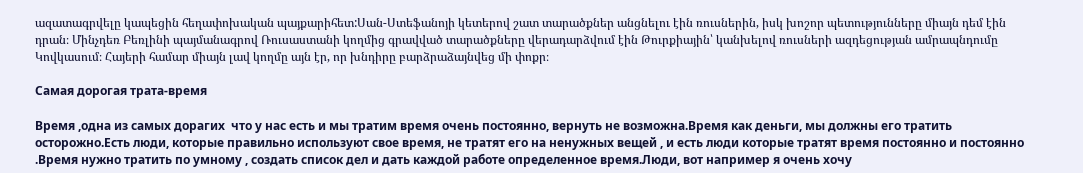ազատագրվելը կապեցին հեղափոխական պայքարիհետ:Սան-Ստեֆանոյի կետերով շատ տարածքներ անցնելու էին ռուսներին, իսկ խոշոր պետությունները միայն դեմ էին դրան։ Մինչդեռ Բեռլինի պայմանագրով Ռուսաստանի կողմից գրավված տարածքները վերադարձվում էին Թուրքիային՝ կանխելով ռուսների ազդեցության ամրապնդումը Կովկասում։ Հայերի համար միայն լավ կողմը այն էր, որ խնդիրը բարձրաձայնվեց մի փոքր։

Самая дорогая трата-время

Время ,одна из самых дорагих  что у нас есть и мы тратим время очень постоянно, вернуть не возможна.Время как деньги, мы должны его тратить осторожно.Есть люди, которые правильно используют свое время, не тратят его на ненужных вещей , и есть люди которые тратят время постоянно и постоянно .Время нужно тратить по умному , создать список дел и дать каждой работе определенное время.Люди, вот например я очень хочу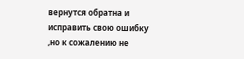вернутся обратна и исправить свою ошибку ,но к сожалению не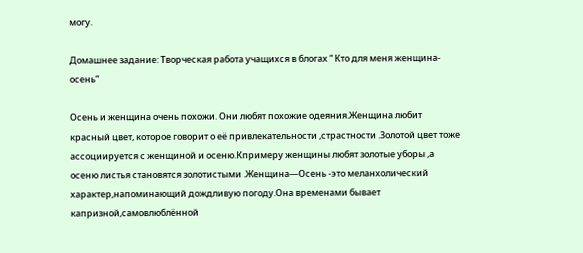могу.

Домашнее задание: Творческая работа учащихся в блогах “ Кто для меня женщина-осень”

Осень и женщина очень похожи. Они любят похожие одеяния.Женщина любит красный цвет, которое говорит о её привлекательности ,страстности .Золотой цвет тоже ассоциируется с женщиной и осеню.Кпримеру женщины любят золотые уборы ,а осеню листья становятся золотистыми .Женщина—Осень -это меланхолический характер,напоминающий дождливую погоду.Она временами бывает капризной,самовлюблённой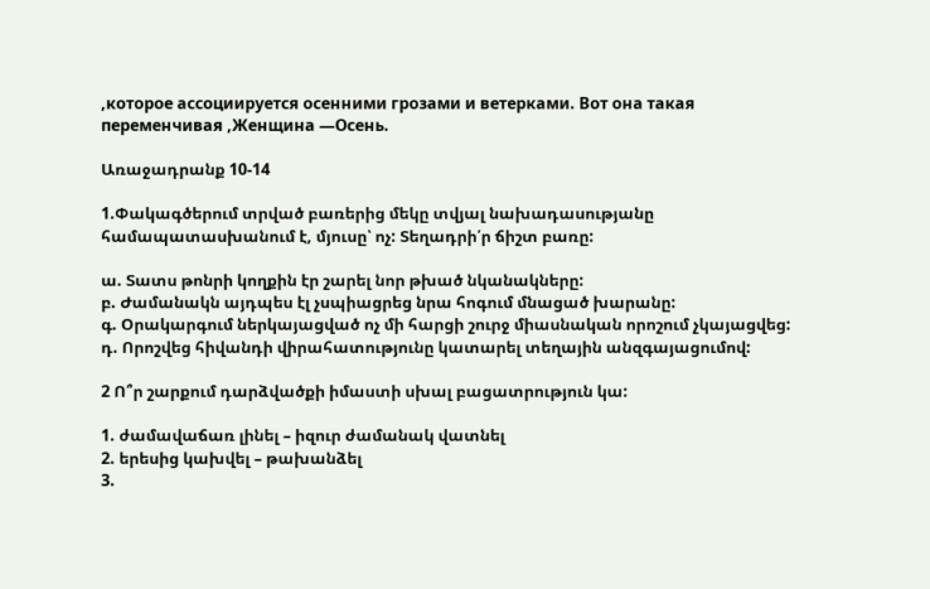,которое ассоциируется осенними грозами и ветерками. Вот она такая переменчивая ,Женщина —Осень.

Առաջադրանք 10-14

1.Փակագծերում տրված բառերից մեկը տվյալ նախադասությանը համապատասխանում է, մյուսը՝ ոչ: Տեղադրի՛ր ճիշտ բառը:

ա. Տատս թոնրի կողքին էր շարել նոր թխած նկանակները:
բ. Ժամանակն այդպես էլ չսպիացրեց նրա հոգում մնացած խարանը:
գ. Օրակարգում ներկայացված ոչ մի հարցի շուրջ միասնական որոշում չկայացվեց:
դ. Որոշվեց հիվանդի վիրահատությունը կատարել տեղային անզգայացումով:

2 Ո՞ր շարքում դարձվածքի իմաստի սխալ բացատրություն կա:

1. ժամավաճառ լինել – իզուր ժամանակ վատնել
2. երեսից կախվել – թախանձել
3.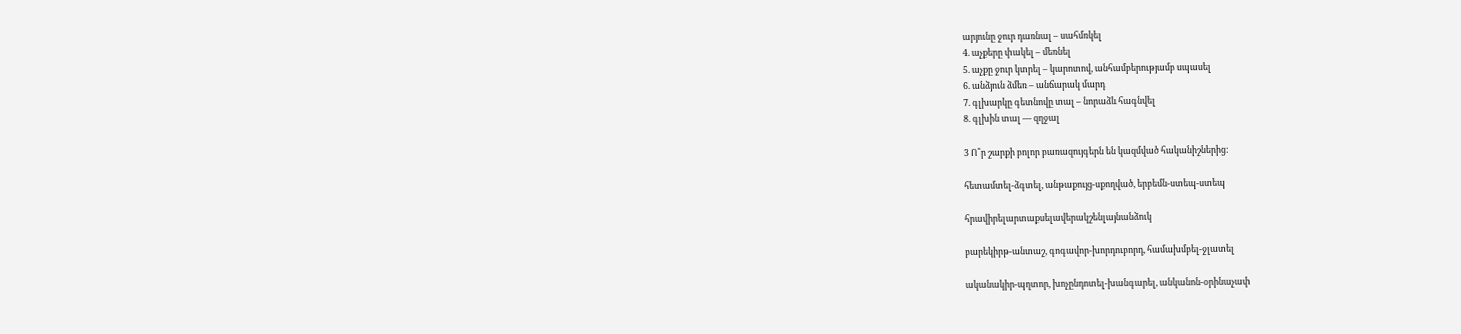արյունը ջուր դառնալ – սահմռկել
4. աչքերը փակել – մեռնել
5. աչքը ջուր կտրել – կարոտով, անհամբերությամբ սպասել
6. անձյուն ձմեռ – անճարակ մարդ
7. գլխարկը գետնովը տալ – նորաձև հագնվել
8. գլխին տալ — զղջալ

3 Ո՞ր շարքի բոլոր բառազույգերն են կազմված հականիշներից:

հետամտել-ձգտել, անթաքույց-սքողված, երբեմն-ստեպ-ստեպ

հրավիրելարտաքսելավերակշենլայնանձուկ

բարեկիրթ-անտաշ, գոգավոր-խորդուբորդ, համախմբել-ջլատել

ականակիր-պղտոր, խոչընդոտել-խանգարել, անկանոն-օրինաչափ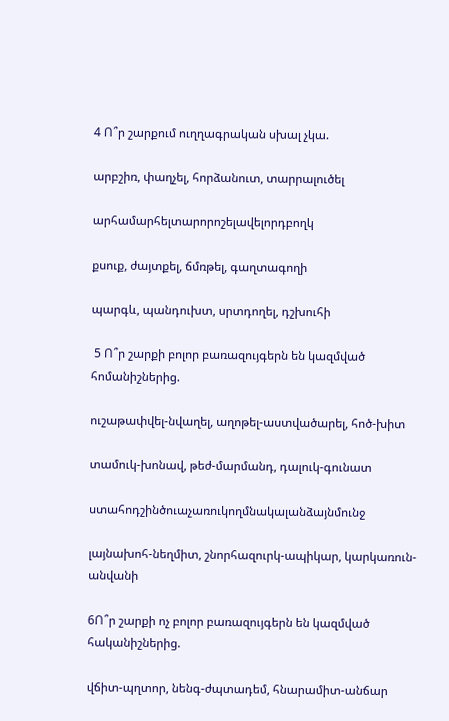4 Ո՞ր շարքում ուղղագրական սխալ չկա.

արբշիռ, փաղչել, հորձանուտ, տարրալուծել

արհամարհելտարորոշելավելորդբողկ

քսուք, ժայտքել, ճմռթել, գաղտագողի

պարգև, պանդուխտ, սրտդողել, դշխուհի

 5 Ո՞ր շարքի բոլոր բառազույգերն են կազմված հոմանիշներից.

ուշաթափվել-նվաղել, աղոթել-աստվածարել, հոծ-խիտ

տամուկ-խոնավ, թեժ-մարմանդ, դալուկ-գունատ

ստահոդշինծուաչառուկողմնակալանձայնմունջ

լայնախոհ-նեղմիտ, շնորհազուրկ-ապիկար, կարկառուն-անվանի

6Ո՞ր շարքի ոչ բոլոր բառազույգերն են կազմված հականիշներից.

վճիտ-պղտոր, նենգ-ժպտադեմ, հնարամիտ-անճար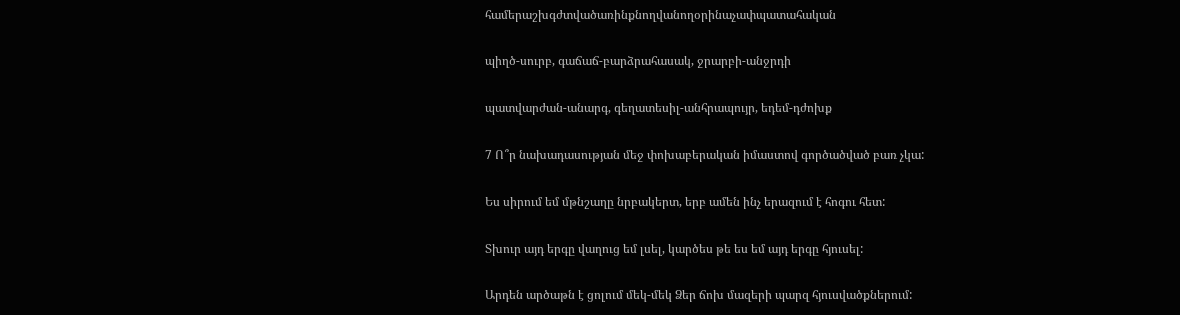համերաշխգժտվածառինքնողվանողօրինաչափպատահական

պիղծ-սուրբ, գաճաճ-բարձրահասակ, ջրարբի-անջրդի

պատվարժան-անարգ, գեղատեսիլ-անհրապույր, եդեմ-դժոխք

7 Ո՞ր նախադասության մեջ փոխաբերական իմաստով գործածված բառ չկա:

Ես սիրում եմ մթնշաղը նրբակերտ, երբ ամեն ինչ երազում է հոգու հետ:

Տխուր այդ երգը վաղուց եմ լսել, կարծես թե ես եմ այդ երգը հյուսել:

Արդեն արծաթն է ցոլում մեկ-մեկ Ձեր ճոխ մազերի պարզ հյուսվածքներում: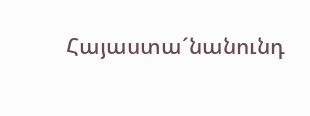Հայաստա´նանունդ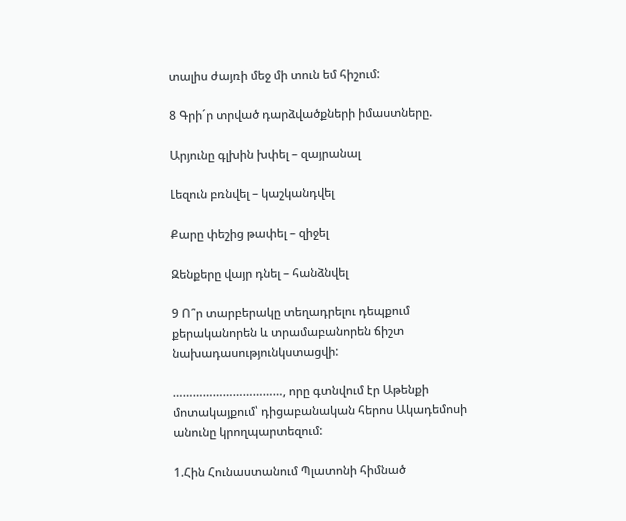տալիս ժայռի մեջ մի տուն եմ հիշում:

8 Գրի´ր տրված դարձվածքների իմաստները.

Արյունը գլխին խփել – զայրանալ

Լեզուն բռնվել – կաշկանդվել

Քարը փեշից թափել – զիջել

Զենքերը վայր դնել – հանձնվել

9 Ո՞ր տարբերակը տեղադրելու դեպքում քերականորեն և տրամաբանորեն ճիշտ նախադասությունկստացվի:

……………………………, որը գտնվում էր Աթենքի մոտակայքում՝ դիցաբանական հերոս Ակադեմոսի անունը կրողպարտեզում:

1.Հին Հունաստանում Պլատոնի հիմնած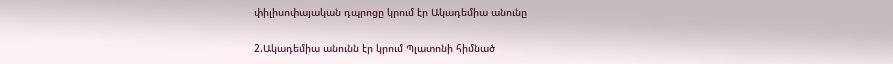փիլիսոփայական դպրոցը կրում էր Ակադեմիա անունը

2.Ակադեմիա անունն էր կրում Պլատոնի հիմնած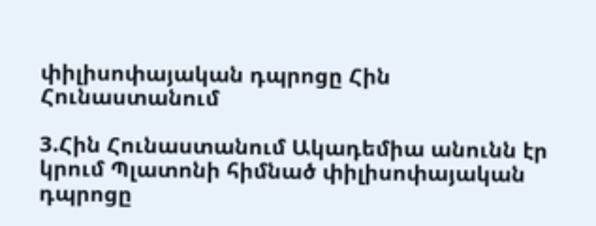փիլիսոփայական դպրոցը Հին Հունաստանում

3.Հին Հունաստանում Ակադեմիա անունն էր կրում Պլատոնի հիմնած փիլիսոփայական դպրոցը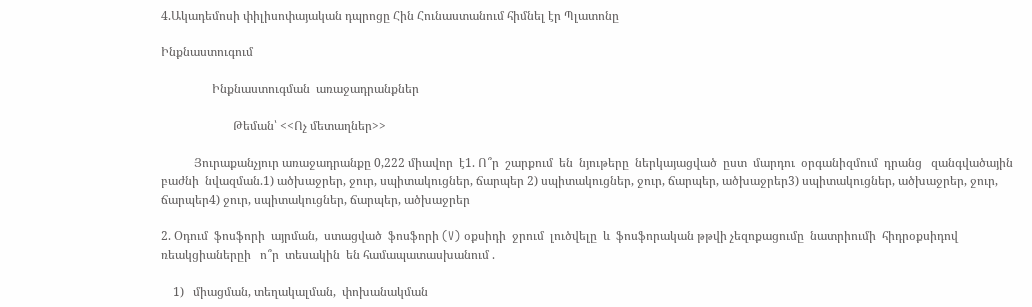4.Ակադեմոսի փիլիսոփայական դպրոցը Հին Հունաստանում հիմնել էր Պլատոնը

Ինքնաստուգում

                 Ինքնաստուգման  առաջադրանքներ

                        Թեման՝ <<Ոչ մետաղներ>>

           Յուրաքանչյուր առաջադրանքը 0,222 միավոր  է1. Ո՞ր  շարքում  են  նյութերը  ներկայացված  ըստ  մարդու  օրգանիզմում  դրանց   զանգվածային   բաժնի  նվազման.1) ածխաջրեր, ջուր, սպիտակուցներ, ճարպեր 2) սպիտակուցներ, ջուր, ճարպեր, ածխաջրեր3) սպիտակուցներ, ածխաջրեր, ջուր, ճարպեր4) ջուր, սպիտակուցներ, ճարպեր, ածխաջրեր

2. Օդում  ֆոսֆորի  այրման,  ստացված  ֆոսֆորի (V) օքսիդի  ջրում  լուծվելը  և  ֆոսֆորական թթվի չեզոքացումը  նատրիումի  հիդրօքսիդով ռեակցիաներըի   ո՞ր  տեսակին  են համապատասխանում .

    1)   միացման, տեղակալման,  փոխանակման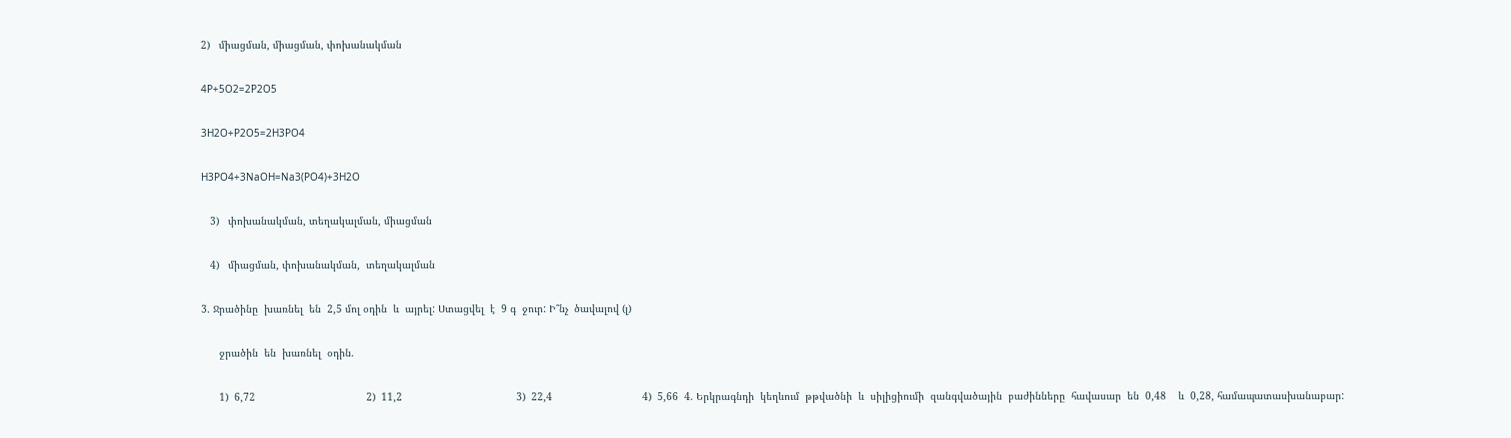2)   միացման, միացման, փոխանակման

4P+5O2=2P2O5

3H2O+P2O5=2H3PO4

H3PO4+3NaOH=Na3(PO4)+3H2O

   3)   փոխանակման, տեղակալման, միացման

   4)   միացման, փոխանակման,  տեղակալման

3. Ջրածինը  խառնել  են  2,5 մոլ օդին  և  այրել: Ստացվել  է  9 գ  ջուր: Ի՞նչ  ծավալով (լ)

      ջրածին  են  խառնել  օդին.

      1)  6,72                                     2)  11,2                                      3)  22,4                              4)  5,66  4. Երկրագնդի  կեղևում  թթվածնի  և  սիլիցիումի  զանգվածային  բաժինները  հավասար  են  0,48    և  0,28, համապատասխանաբար: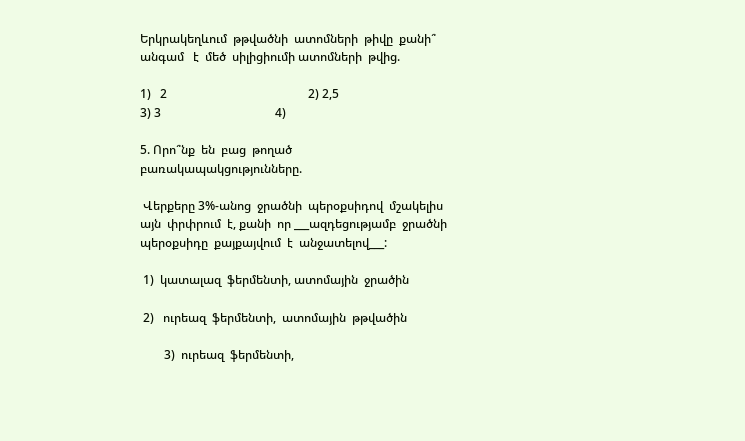Երկրակեղևում  թթվածնի  ատոմների  թիվը  քանի՞ անգամ   է  մեծ  սիլիցիումի ատոմների  թվից.

1)   2                                               2) 2,5                                               3) 3                                      4)

5. Որո՞նք  են  բաց  թողած  բառակապակցությունները.

 Վերքերը 3%-անոց  ջրածնի  պերօքսիդով  մշակելիս  այն  փրփրում  է, քանի  որ ___ազդեցությամբ  ջրածնի  պերօքսիդը  քայքայվում  է  անջատելով___:

 1)  կատալազ  ֆերմենտի, ատոմային  ջրածին

 2)   ուրեազ  ֆերմենտի,  ատոմային  թթվածին

        3)  ուրեազ  ֆերմենտի,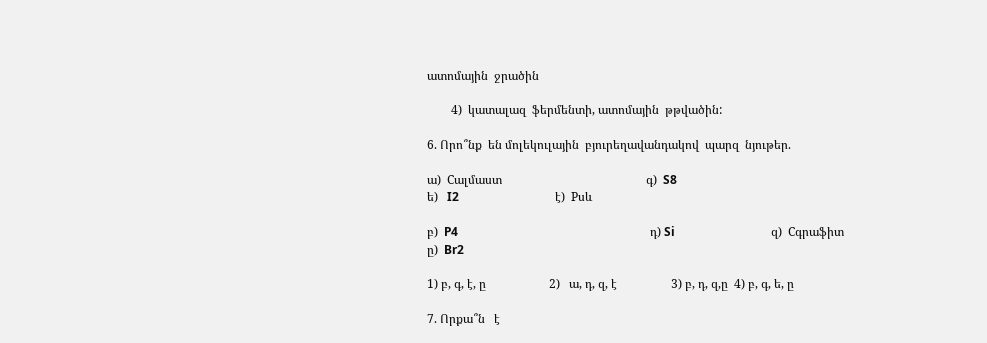ատոմային  ջրածին

        4)  կատալազ  ֆերմենտի, ատոմային  թթվածին:

6. Որո՞նք  են մոլեկուլային  բյուրեղավանդակով  պարզ  նյութեր.

ա)  Cալմաստ                                                գ)  S8                                                     ե)   I2                                է)  Pսև

բ)  P4                                                                դ) Si                                զ)  Cգրաֆիտ                        ը)  Br2

1) բ, գ, է, ը                     2)   ա, դ, զ, է                  3) բ, դ, զ,ը  4) բ, գ, ե, ը

7. Որքա՞ն   է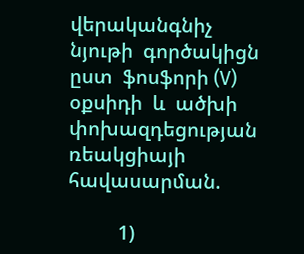վերականգնիչ  նյութի  գործակիցն  ըստ  ֆոսֆորի (V) օքսիդի  և  ածխի  փոխազդեցության  ռեակցիայի  հավասարման.

          1)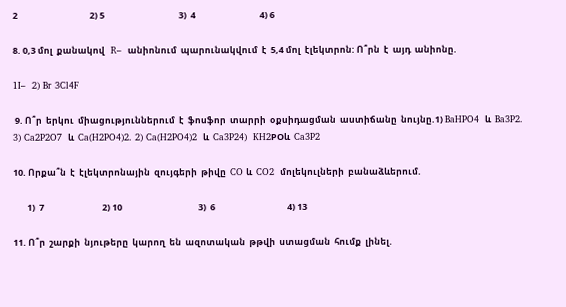2                                    2) 5                                     3)  4                                4) 6

8. 0,3 մոլ  քանակով   R–  անիոնում  պարունակվում  է  5,4 մոլ  էլեկտրոն: Ո՞րն  է  այդ  անիոնը.

1I–  2) Br 3Cl4F

 9. Ո՞ր  երկու  միացություններում  է  ֆոսֆոր  տարրի  օքսիդացման  աստիճանը  նույնը.1) BaHPO4  և  Ba3P2. 3) Ca2P2O7  և  Ca(H2PO4)2. 2) Ca(H2PO4)2  և  Ca3P24)  KH2POև  Ca3P2

10. Որքա՞ն  է  էլեկտրոնային  զույգերի  թիվը  CO և  CO2  մոլեկուլների  բանաձևերում.

       1)  7                             2) 10                                      3)  6                                    4) 13

11. Ո՞ր  շարքի  նյութերը  կարող  են  ազոտական  թթվի  ստացման  հումք  լինել.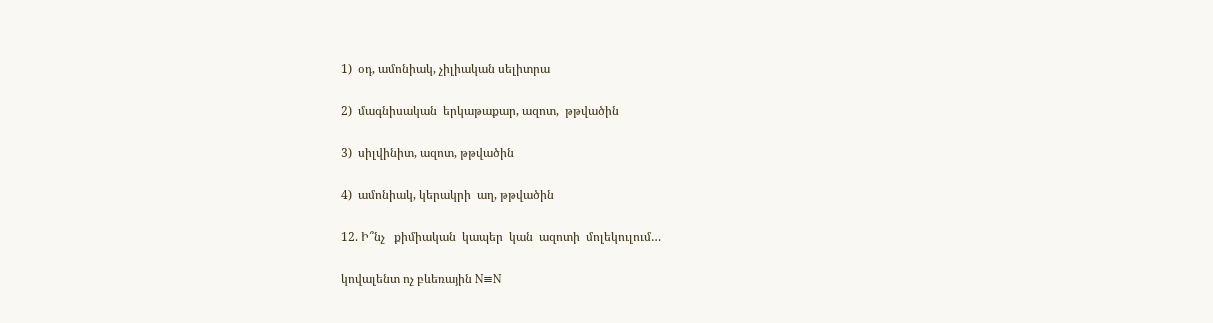1)  օդ, ամոնիակ, չիլիական սելիտրա

2)  մագնիսական  երկաթաքար, ազոտ,  թթվածին

3)  սիլվինիտ, ազոտ, թթվածին

4)  ամոնիակ, կերակրի  աղ, թթվածին

12. Ի՞նչ   քիմիական  կապեր  կան  ազոտի  մոլեկուլում…

կովալենտ ոչ բևեռային N≡N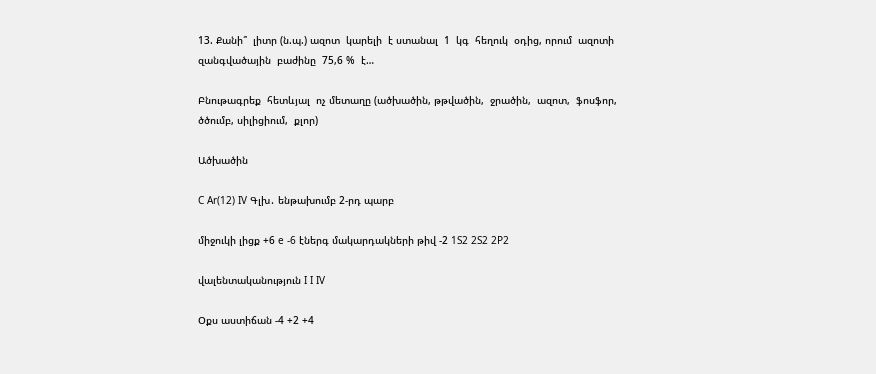13. Քանի՞  լիտր (ն.պ.) ազոտ  կարելի  է ստանալ  1  կգ  հեղուկ  օդից, որում  ազոտի  զանգվածային  բաժինը  75,6 %  է…

Բնութագրեք  հետևյալ  ոչ մետաղը (ածխածին, թթվածին,  ջրածին,  ազոտ,  ֆոսֆոր, ծծումբ, սիլիցիում,  քլոր)

Ածխածին

C Ar(12) IV Գլխ․ ենթախումբ 2-րդ պարբ

միջուկի լիցք +6 e -6 էներգ մակարդակների թիվ -2 1S2 2S2 2P2

վալենտականություն I I IV

Օքս աստիճան -4 +2 +4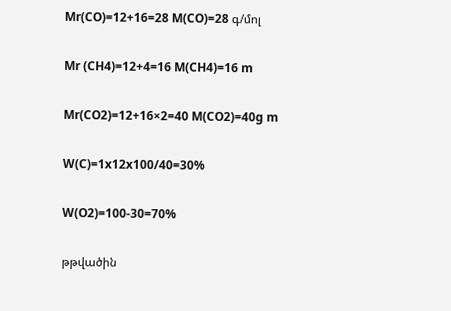Mr(CO)=12+16=28 M(CO)=28 գ/մոլ

Mr (CH4)=12+4=16 M(CH4)=16 m

Mr(CO2)=12+16×2=40 M(CO2)=40g m

W(C)=1x12x100/40=30%

W(O2)=100-30=70%

թթվածին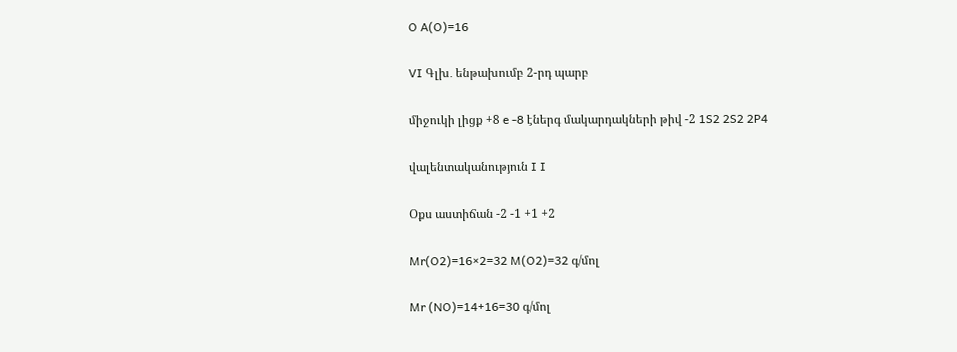O A(O)=16

VI Գլխ․ ենթախումբ 2-րդ պարբ

միջուկի լիցք +8 e -8 էներգ մակարդակների թիվ -2 1S2 2S2 2P4

վալենտականություն I I

Օքս աստիճան -2 -1 +1 +2

Mr(O2)=16×2=32 M(O2)=32 գ/մոլ

Mr (NO)=14+16=30 գ/մոլ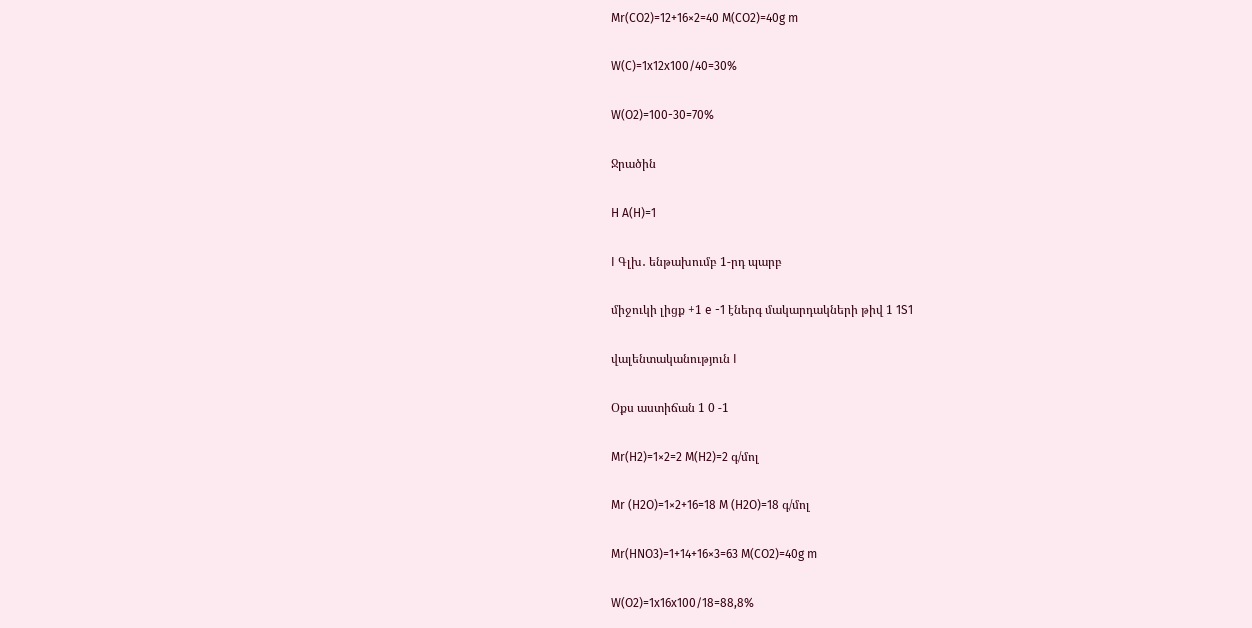Mr(CO2)=12+16×2=40 M(CO2)=40g m

W(C)=1x12x100/40=30%

W(O2)=100-30=70%

Ջրածին

H A(H)=1

I Գլխ․ ենթախումբ 1-րդ պարբ

միջուկի լիցք +1 e -1 էներգ մակարդակների թիվ 1 1S1

վալենտականություն I

Օքս աստիճան 1 0 -1

Mr(H2)=1×2=2 M(H2)=2 գ/մոլ

Mr (H2O)=1×2+16=18 M (H2O)=18 գ/մոլ

Mr(HNO3)=1+14+16×3=63 M(CO2)=40g m

W(O2)=1x16x100/18=88,8%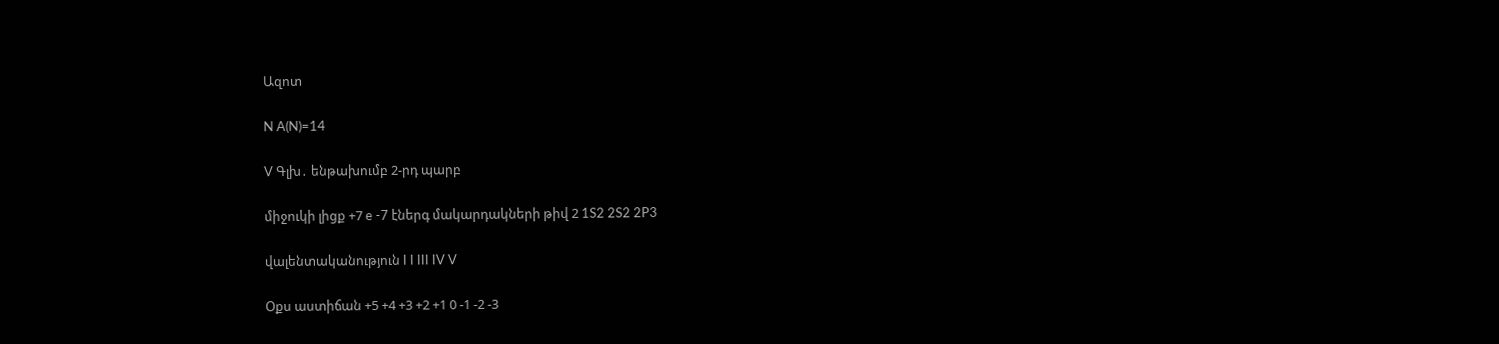Ազոտ

N A(N)=14

V Գլխ․ ենթախումբ 2-րդ պարբ

միջուկի լիցք +7 e -7 էներգ մակարդակների թիվ 2 1S2 2S2 2P3

վալենտականություն I I III IV V

Օքս աստիճան +5 +4 +3 +2 +1 0 -1 -2 -3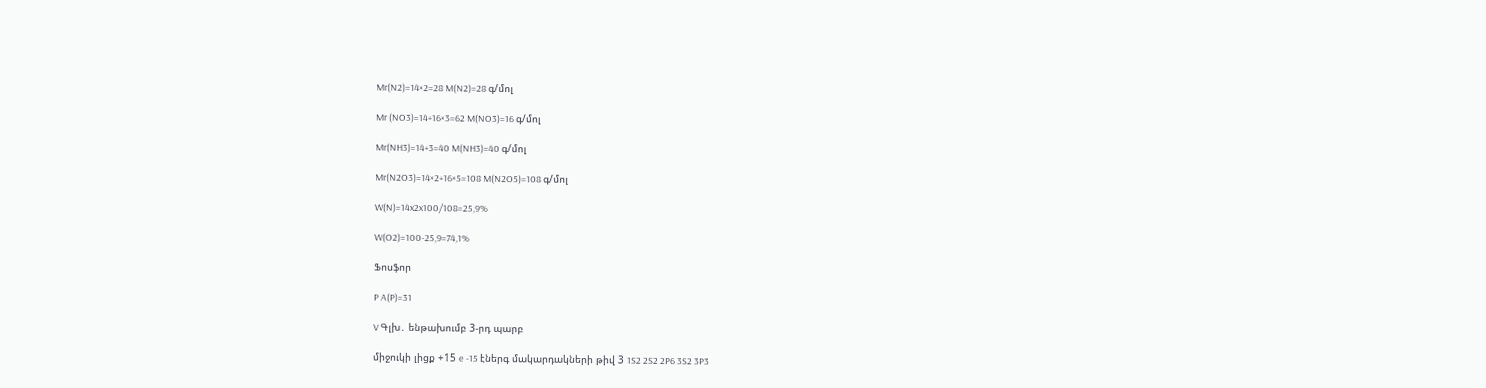Mr(N2)=14×2=28 M(N2)=28 գ/մոլ

Mr (NO3)=14+16×3=62 M(NO3)=16 գ/մոլ

Mr(NH3)=14+3=40 M(NH3)=40 գ/մոլ

Mr(N2O3)=14×2+16×5=108 M(N2O5)=108 գ/մոլ

W(N)=14x2x100/108=25,9%

W(O2)=100-25,9=74,1%

Ֆոսֆոր

P A(P)=31

V Գլխ․ ենթախումբ 3-րդ պարբ

միջուկի լիցք +15 e -15 էներգ մակարդակների թիվ 3 1S2 2S2 2P6 3S2 3P3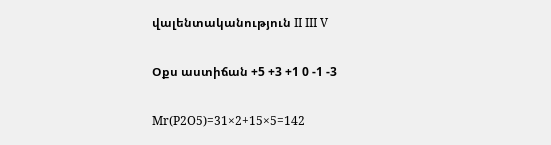վալենտականություն II III V

Օքս աստիճան +5 +3 +1 0 -1 -3

Mr(P2O5)=31×2+15×5=142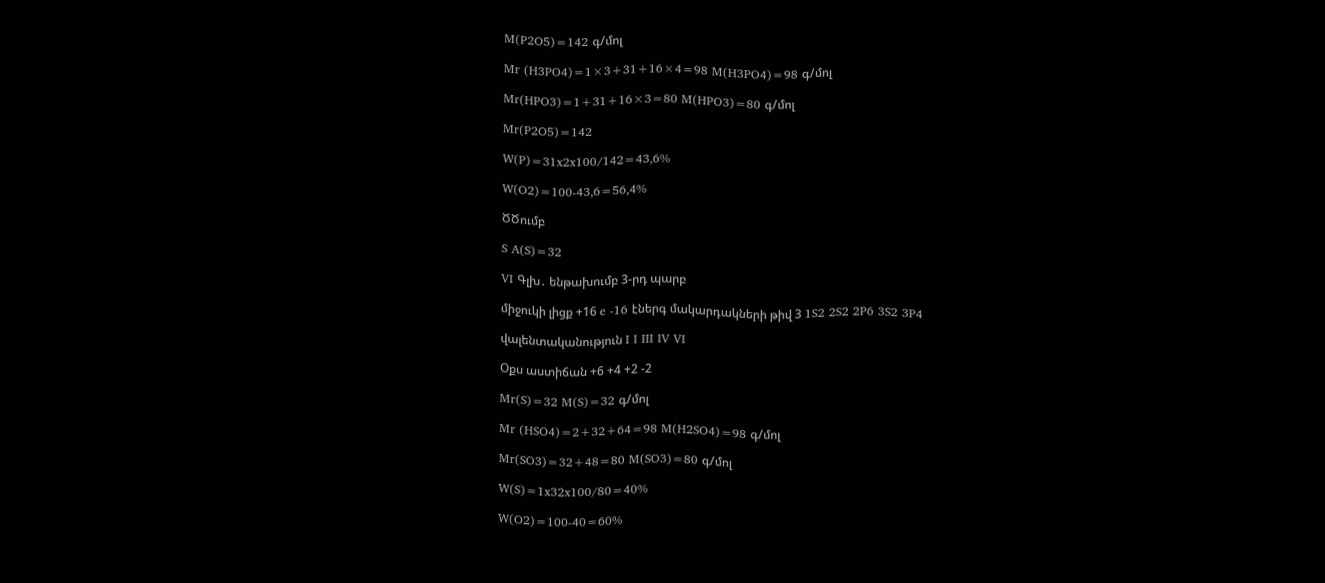M(P2O5)=142 գ/մոլ

Mr (H3PO4)=1×3+31+16×4=98 M(H3PO4)=98 գ/մոլ

Mr(HPO3)=1+31+16×3=80 M(HPO3)=80 գ/մոլ

Mr(P2O5)=142

W(P)=31x2x100/142=43,6%

W(O2)=100-43,6=56,4%

ԾԾումբ

S A(S)=32

VI Գլխ․ ենթախումբ 3-րդ պարբ

միջուկի լիցք +16 e -16 էներգ մակարդակների թիվ 3 1S2 2S2 2P6 3S2 3P4

վալենտականություն I I III IV VI

Օքս աստիճան +6 +4 +2 -2

Mr(S)=32 M(S)=32 գ/մոլ

Mr (HSO4)=2+32+64=98 M(H2SO4)=98 գ/մոլ

Mr(SO3)=32+48=80 M(SO3)=80 գ/մոլ

W(S)=1x32x100/80=40%

W(O2)=100-40=60%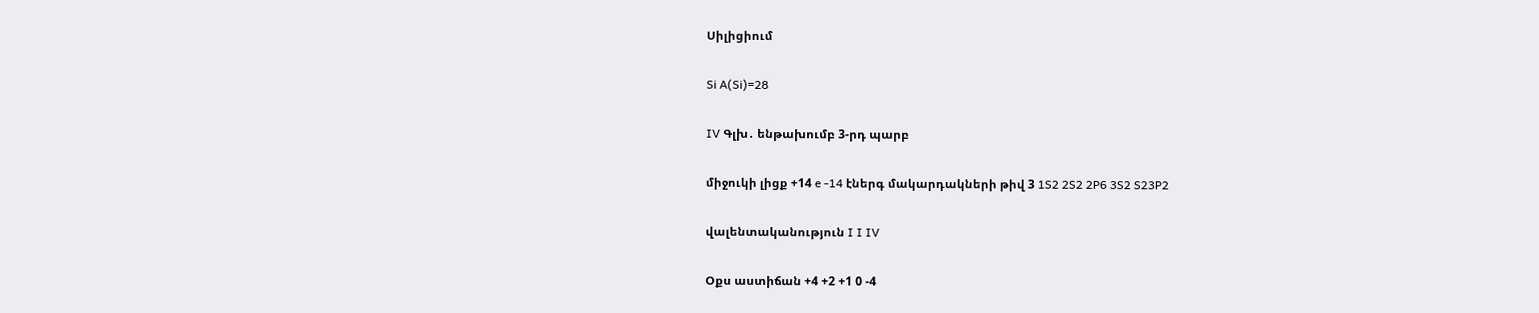Սիլիցիում

Si A(Si)=28

IV Գլխ․ ենթախումբ 3-րդ պարբ

միջուկի լիցք +14 e -14 էներգ մակարդակների թիվ 3 1S2 2S2 2P6 3S2 S23P2

վալենտականություն I I IV

Օքս աստիճան +4 +2 +1 0 -4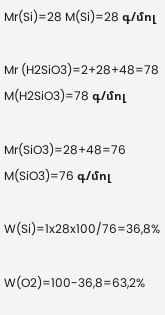Mr(Si)=28 M(Si)=28 գ/մոլ

Mr (H2SiO3)=2+28+48=78 M(H2SiO3)=78 գ/մոլ

Mr(SiO3)=28+48=76 M(SiO3)=76 գ/մոլ

W(Si)=1x28x100/76=36,8%

W(O2)=100-36,8=63,2%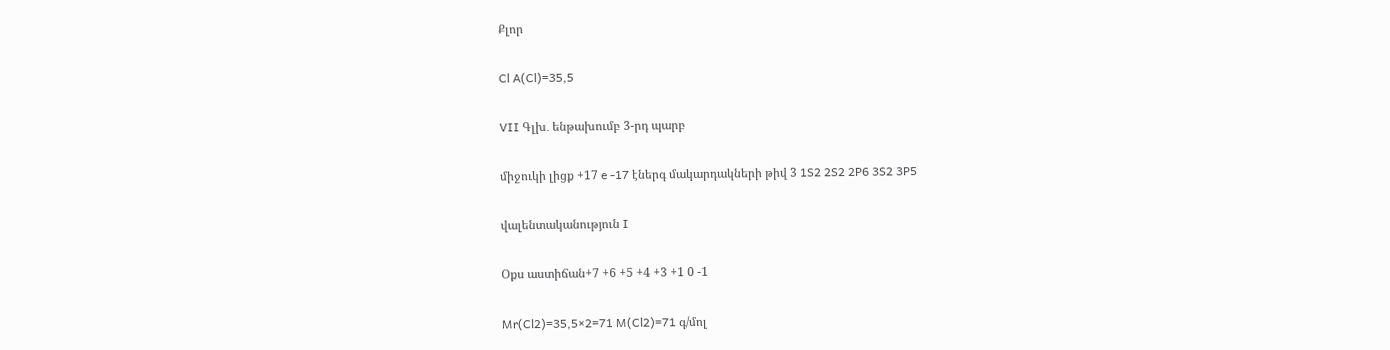Քլոր

Cl A(Cl)=35,5

VII Գլխ․ ենթախումբ 3-րդ պարբ

միջուկի լիցք +17 e -17 էներգ մակարդակների թիվ 3 1S2 2S2 2P6 3S2 3P5

վալենտականություն I

Օքս աստիճան+7 +6 +5 +4 +3 +1 0 -1

Mr(Cl2)=35,5×2=71 M(Cl2)=71 գ/մոլ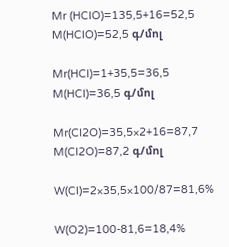Mr (HClO)=135,5+16=52,5 M(HClO)=52,5 գ/մոլ

Mr(HCl)=1+35,5=36,5 M(HCl)=36,5 գ/մոլ

Mr(Cl2O)=35,5×2+16=87,7 M(Cl2O)=87,2 գ/մոլ

W(Cl)=2×35,5×100/87=81,6%

W(O2)=100-81,6=18,4%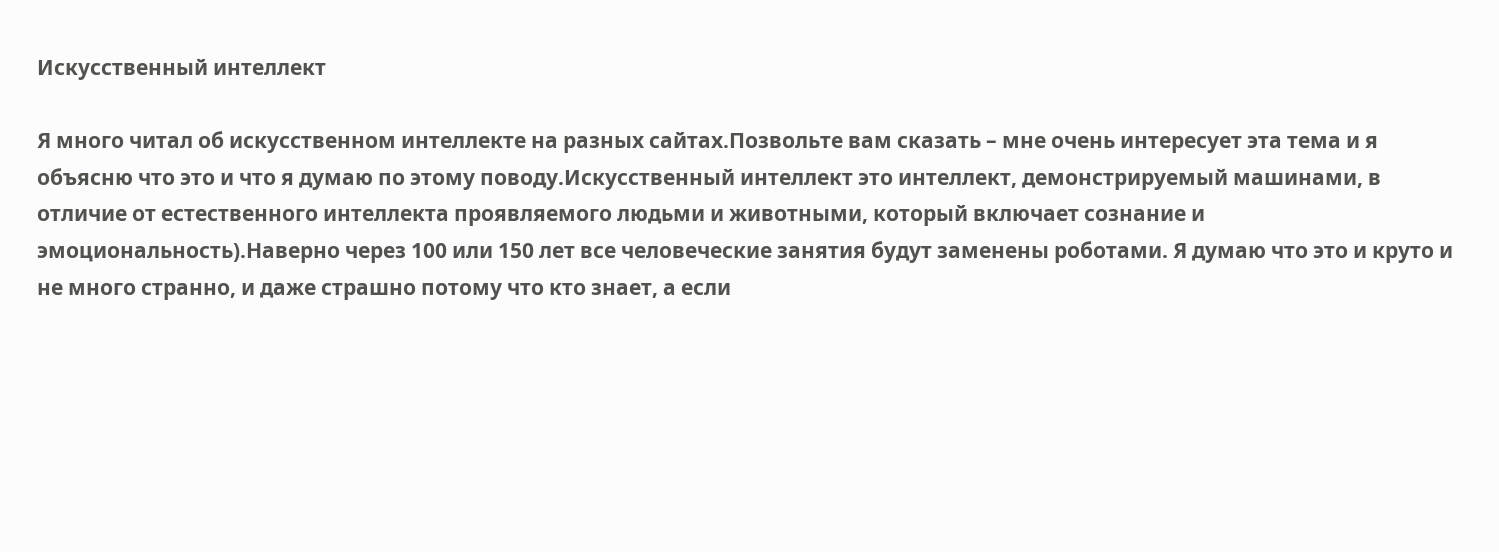Искусственный интеллект

Я много читал об искусственном интеллекте на разных сайтах.Позвольте вам сказать – мне очень интересует эта тема и я объясню что это и что я думаю по этому поводу.Искусственный интеллект это интеллект, демонстрируемый машинами, в отличие от естественного интеллекта проявляемого людьми и животными, который включает сознание и эмоциональность).Наверно через 100 или 150 лет все человеческие занятия будут заменены роботами. Я думаю что это и круто и не много странно, и даже страшно потому что кто знает, а если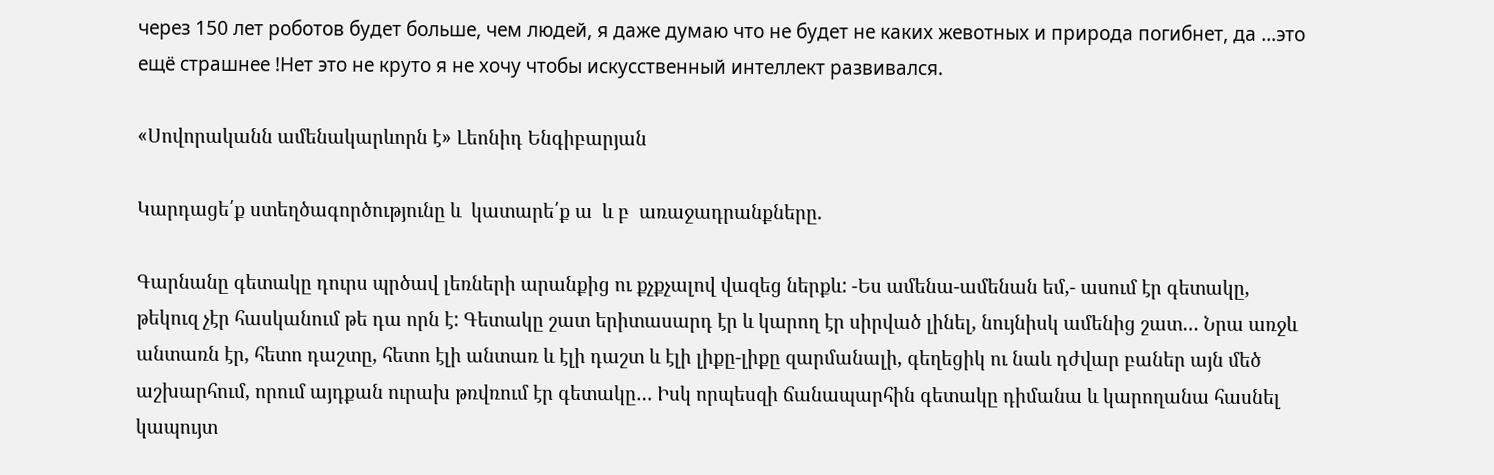через 150 лет роботов будет больше, чем людей, я даже думаю что не будет не каких жевотных и природа погибнет, да …это ещё страшнее !Нет это не круто я не хочу чтобы искусственный интеллект развивался.

«Սովորականն ամենակարևորն է» Լեոնիդ Ենգիբարյան

Կարդացե՛ք ստեղծագործությունը և  կատարե՛ք ա  և բ  առաջադրանքները.

Գարնանը գետակը դուրս պրծավ լեռների արանքից ու քչքչալով վազեց ներքև: -Ես ամենա-ամենան եմ,- ասում էր գետակը, թեկուզ չէր հասկանում թե դա որն է: Գետակը շատ երիտասարդ էր և կարող էր սիրված լինել, նույնիսկ ամենից շատ… Նրա առջև անտառն էր, հետո դաշտը, հետո էլի անտառ և էլի դաշտ և էլի լիքը-լիքը զարմանալի, գեղեցիկ ու նաև դժվար բաներ այն մեծ աշխարհում, որում այդքան ուրախ թռվռում էր գետակը… Իսկ որպեսզի ճանապարհին գետակը դիմանա և կարողանա հասնել կապույտ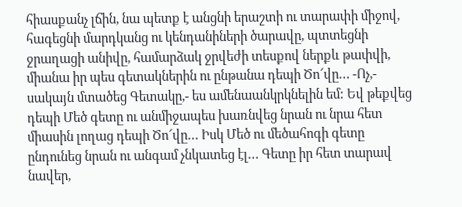հիասքանչ լճին, նա պետք է անցնի երաշտի ու տարափի միջով, հագեցնի մարդկանց ու կենդանիների ծարավը, պտտեցնի ջրաղացի անիվը, համարձակ ջրվեժի տեսքով ներքև թափվի, միանա իր պես գետակներին ու ընթանա դեպի Ծո՜վը… -Ոչ,- սակայն մտածեց Գետակը,- ես ամենաանկրկնելին եմ: Եվ թեքվեց դեպի Մեծ գետը ու անմիջապես խառնվեց նրան ու նրա հետ միասին լողաց դեպի Ծո՜վը… Իսկ Մեծ ու մեծահոգի գետը ընդունեց նրան ու անգամ չնկատեց էլ… Գետը իր հետ տարավ նավեր,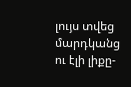լույս տվեց մարդկանց ու էլի լիքը-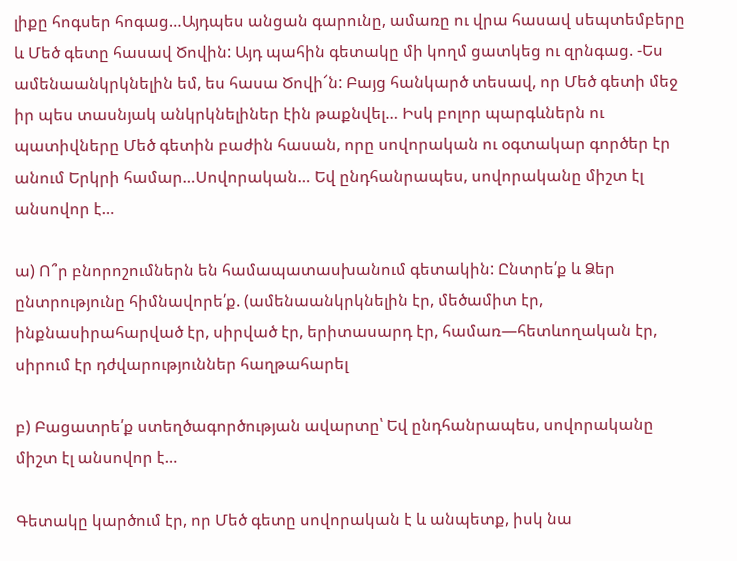լիքը հոգսեր հոգաց…Այդպես անցան գարունը, ամառը ու վրա հասավ սեպտեմբերը և Մեծ գետը հասավ Ծովին: Այդ պահին գետակը մի կողմ ցատկեց ու զրնգաց. -Ես ամենաանկրկնելին եմ, ես հասա Ծովի՜ն: Բայց հանկարծ տեսավ, որ Մեծ գետի մեջ իր պես տասնյակ անկրկնելիներ էին թաքնվել… Իսկ բոլոր պարգևներն ու պատիվները Մեծ գետին բաժին հասան, որը սովորական ու օգտակար գործեր էր անում Երկրի համար…Սովորական… Եվ ընդհանրապես, սովորականը միշտ էլ անսովոր է…

ա) Ո՞ր բնորոշումներն են համապատասխանում գետակին: Ընտրե՛ք և Ձեր ընտրությունը հիմնավորե՛ք. (ամենաանկրկնելին էր, մեծամիտ էր, ինքնասիրահարված էր, սիրված էր, երիտասարդ էր, համառ—հետևողական էր, սիրում էր դժվարություններ հաղթահարել

բ) Բացատրե՛ք ստեղծագործության ավարտը՝ Եվ ընդհանրապես, սովորականը միշտ էլ անսովոր է…

Գետակը կարծում էր, որ Մեծ գետը սովորական է և անպետք, իսկ նա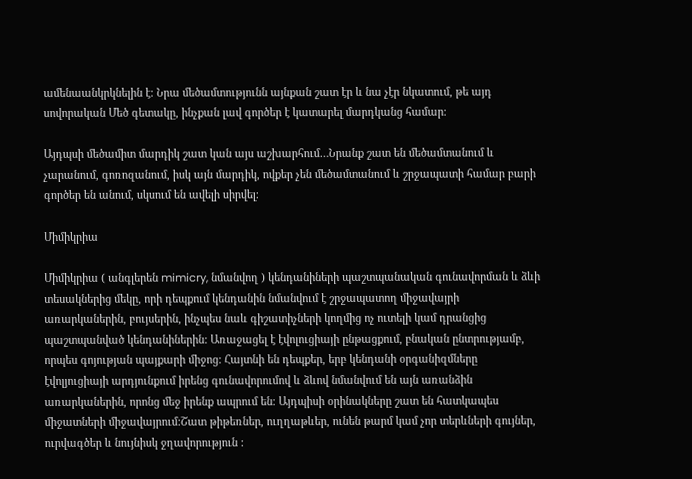ամենաանկրկնելին է։ Նրա մեծամտությունն այնքան շատ էր և նա չէր նկատում, թե այդ սովորական Մեծ գետակը, ինչքան լավ գործեր է կատարել մարդկանց համար։

Այդպսի մեծամիտ մարդիկ շատ կան այս աշխարհում…Նրանք շատ են մեծամտանում և չարանում, գոռոզանում, իսկ այն մարդիկ, ովքեր չեն մեծամտանում և շրջապատի համար բարի գործեր են անում, սկսում են ավելի սիրվել։

Միմիկրիա

Միմիկրիա ( անգլերեն mimicry, նմանվող ) կենդանիների պաշտպանական գունավորման և ձևի տեսակներից մեկը, որի դեպքում կենդանին նմանվում է շրջապատող միջավայրի առարկաներին, բույսերին, ինչպես նաև գիշատիչների կողմից ոչ ուտելի կամ դրանցից պաշտպանված կենդանիներին: Առաջացել է էվոլուցիայի ընթացքում, բնական ընտրությամբ, որպես գոյության պայքարի միջոց: Հայտնի են դեպքեր, երբ կենդանի օրգանիզմները էվոլյուցիայի արդյունքում իրենց գունավորումով և ձևով նմանվում են այն առանձին առարկաներին, որոնց մեջ իրենք ապրում են։ Այդպիսի օրինակները շատ են հատկապես միջատների միջավայրում:Շատ թիթեռներ, ուղղաթևեր, ունեն թարմ կամ չոր տերևների գույներ, ուրվագծեր և նույնիսկ ջղավորություն :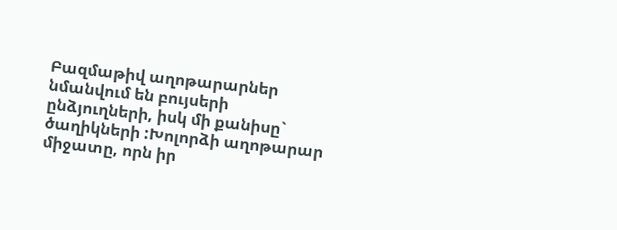Բազմաթիվ աղոթարարներ նմանվում են բույսերի ընձյուղների, իսկ մի քանիսը` ծաղիկների :Խոլորձի աղոթարար միջատը, որն իր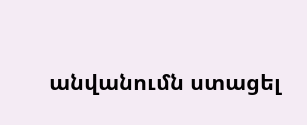անվանումն ստացել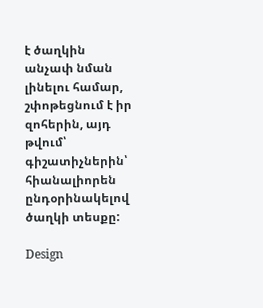է ծաղկին անչափ նման լինելու համար, շփոթեցնում է իր զոհերին, այդ թվում՝ գիշատիչներին՝ հիանալիորեն ընդօրինակելով ծաղկի տեսքը:

Design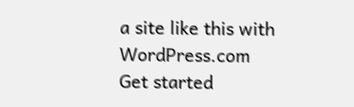a site like this with WordPress.com
Get started